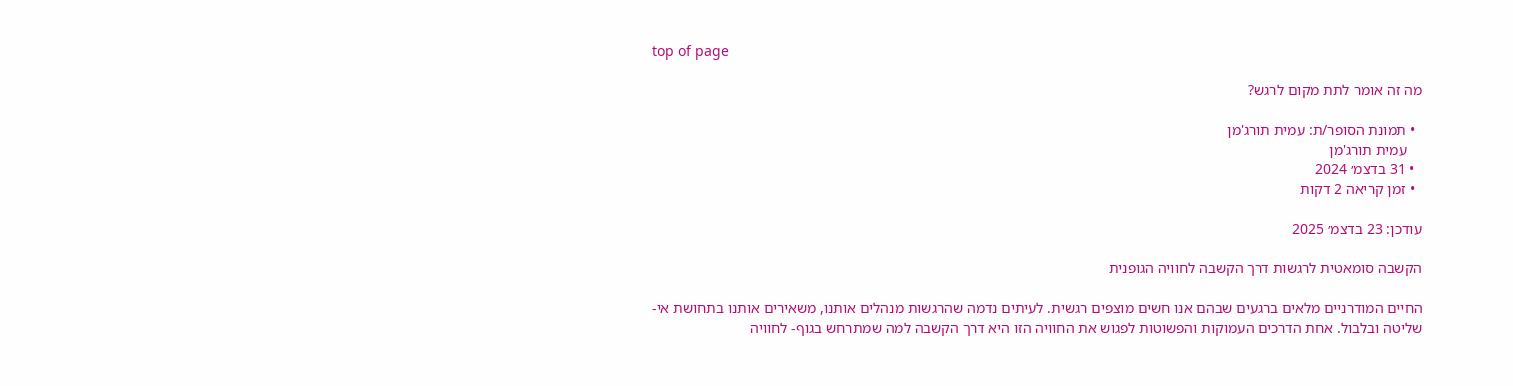top of page

מה זה אומר לתת מקום לרגש?

  • תמונת הסופר/ת: עמית תורג'מן
    עמית תורג'מן
  • 31 בדצמ׳ 2024
  • זמן קריאה 2 דקות

עודכן: 23 בדצמ׳ 2025

הקשבה סומאטית לרגשות דרך הקשבה לחוויה הגופנית

החיים המודרניים מלאים ברגעים שבהם אנו חשים מוצפים רגשית. לעיתים נדמה שהרגשות מנהלים אותנו, משאירים אותנו בתחושת אי-שליטה ובלבול. אחת הדרכים העמוקות והפשוטות לפגוש את החוויה הזו היא דרך הקשבה למה שמתרחש בגוף- לחוויה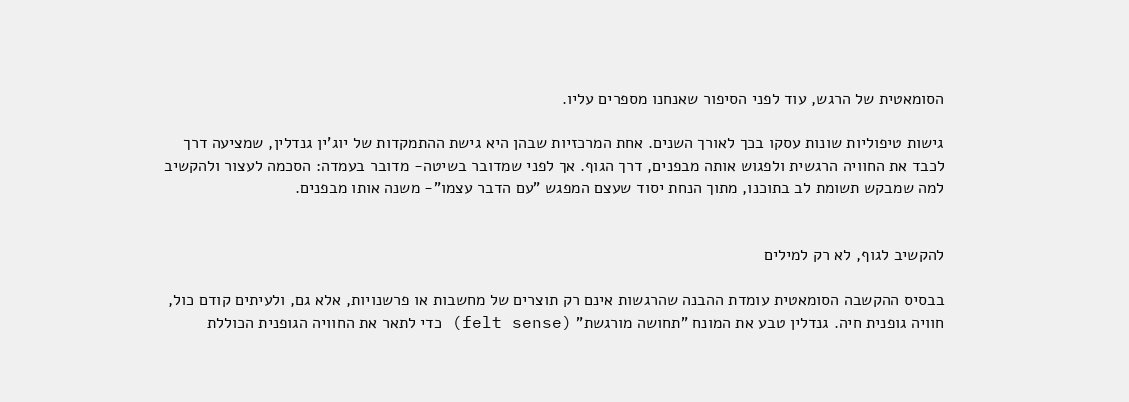הסומאטית של הרגש, עוד לפני הסיפור שאנחנו מספרים עליו.

גישות טיפוליות שונות עסקו בכך לאורך השנים. אחת המרכזיות שבהן היא גישת ההתמקדות של יוג'ין גנדלין, שמציעה דרך לכבד את החוויה הרגשית ולפגוש אותה מבפנים, דרך הגוף. אך לפני שמדובר בשיטה- מדובר בעמדה: הסכמה לעצור ולהקשיב למה שמבקש תשומת לב בתוכנו, מתוך הנחת יסוד שעצם המפגש "עם הדבר עצמו"- משנה אותו מבפנים.


להקשיב לגוף, לא רק למילים

בבסיס ההקשבה הסומאטית עומדת ההבנה שהרגשות אינם רק תוצרים של מחשבות או פרשנויות, אלא גם, ולעיתים קודם כול, חוויה גופנית חיה. גנדלין טבע את המונח "תחושה מורגשת" (felt sense) כדי לתאר את החוויה הגופנית הכוללת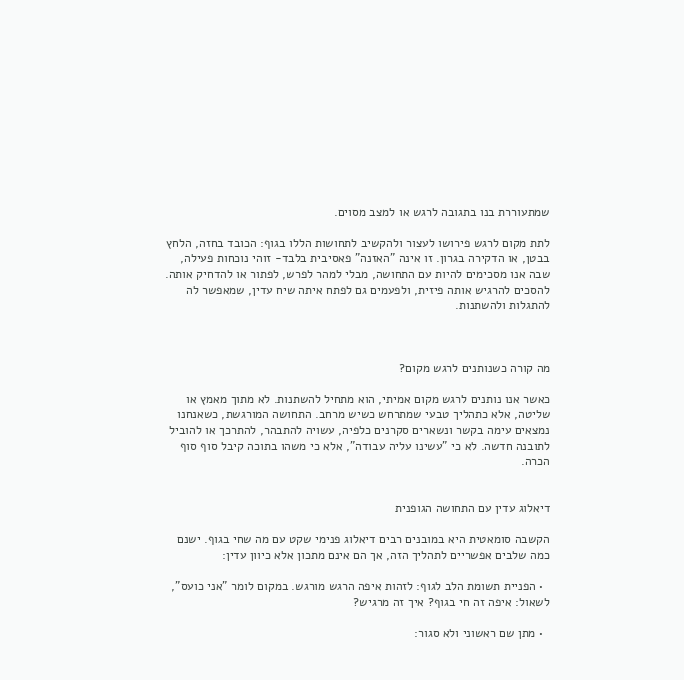שמתעוררת בנו בתגובה לרגש או למצב מסוים.

לתת מקום לרגש פירושו לעצור ולהקשיב לתחושות הללו בגוף: הכובד בחזה, הלחץ בבטן, או הדקירה בגרון. זו אינה "האזנה" פאסיבית בלבד- זוהי נוכחות פעילה, שבה אנו מסכימים להיות עם התחושה, מבלי למהר לפרש, לפתור או להדחיק אותה. להסכים להרגיש אותה פיזית, ולפעמים גם לפתח איתה שיח עדין, שמאפשר לה להתגלות ולהשתנות.



מה קורה כשנותנים לרגש מקום?

כאשר אנו נותנים לרגש מקום אמיתי, הוא מתחיל להשתנות. לא מתוך מאמץ או שליטה, אלא כתהליך טבעי שמתרחש כשיש מרחב. התחושה המורגשת, כשאנחנו נמצאים עימה בקשר ונשארים סקרנים כלפיה, עשויה להתבהר, להתרכך או להוביל לתובנה חדשה. לא כי "עשינו עליה עבודה", אלא כי משהו בתוכה קיבל סוף סוף הכרה.


דיאלוג עדין עם התחושה הגופנית

הקשבה סומאטית היא במובנים רבים דיאלוג פנימי שקט עם מה שחי בגוף. ישנם כמה שלבים אפשריים לתהליך הזה, אך הם אינם מתכון אלא כיוון עדין:

  • הפניית תשומת הלב לגוף: לזהות איפה הרגש מורגש. במקום לומר "אני כועס", לשאול: איפה זה חי בגוף? איך זה מרגיש?

  • מתן שם ראשוני ולא סגור: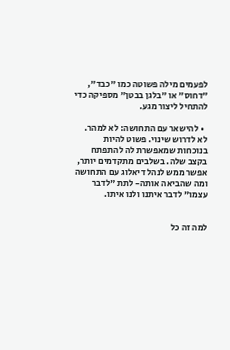לפעמים מילה פשוטה כמו "כבד", "דחוס" או "בלגן בבטן" מספיקה כדי להתחיל ליצור מגע.

  • להישאר עם התחושה: לא למהר. לא לדרוש שינוי. פשוט להיות בנוכחות שמאפשרת לה להתפתח בקצב שלה. בשלבים מתקדמים יותר, אפשר ממש לנהל דיאלוג עם התחושה ומה שהביאה אותה- לתת "לדבר עצמו" לדבר איתנו ולנו איתו.


למה זה כל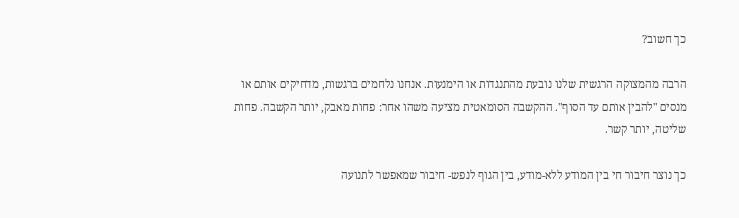כך חשוב?

הרבה מהמצוקה הרגשית שלנו נובעת מהתנגדות או הימנעות. אנחנו נלחמים ברגשות, מדחיקים אותם או מנסים "להבין אותם עד הסוף". ההקשבה הסומאטית מציעה משהו אחר: פחות מאבק, יותר הקשבה. פחות שליטה, יותר קשר.

כך נוצר חיבור חי בין המודע ללא-מודע, בין הגוף לנפש- חיבור שמאפשר לתנועה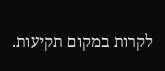לקרות במקום תקיעות.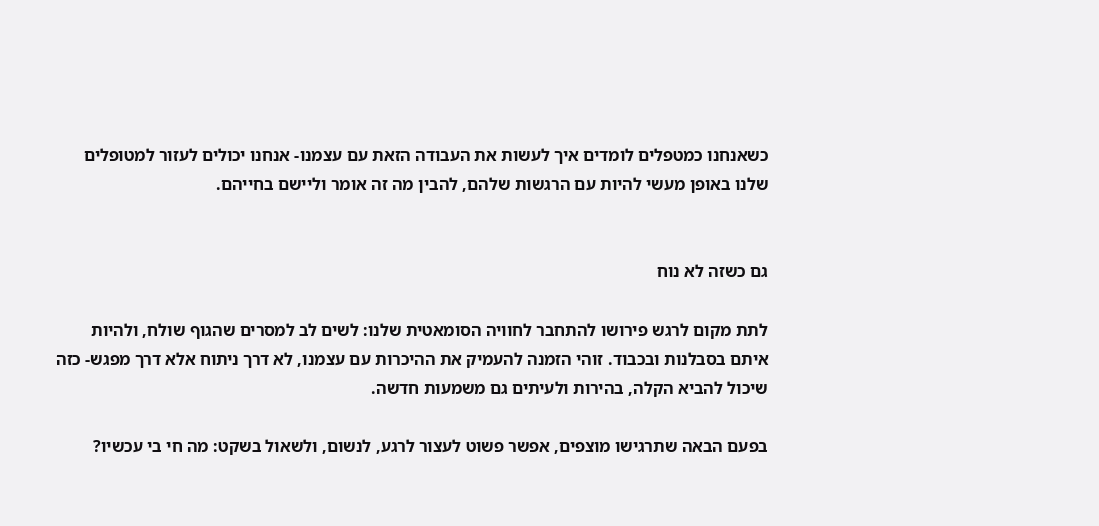כשאנחנו כמטפלים לומדים איך לעשות את העבודה הזאת עם עצמנו- אנחנו יכולים לעזור למטופלים שלנו באופן מעשי להיות עם הרגשות שלהם, להבין מה זה אומר וליישם בחייהם.


גם כשזה לא נוח

לתת מקום לרגש פירושו להתחבר לחוויה הסומאטית שלנו: לשים לב למסרים שהגוף שולח, ולהיות איתם בסבלנות ובכבוד. זוהי הזמנה להעמיק את ההיכרות עם עצמנו, לא דרך ניתוח אלא דרך מפגש- כזה שיכול להביא הקלה, בהירות ולעיתים גם משמעות חדשה.

בפעם הבאה שתרגישו מוצפים, אפשר פשוט לעצור לרגע, לנשום, ולשאול בשקט: מה חי בי עכשיו?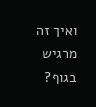ואיך זה מרגיש בגוף?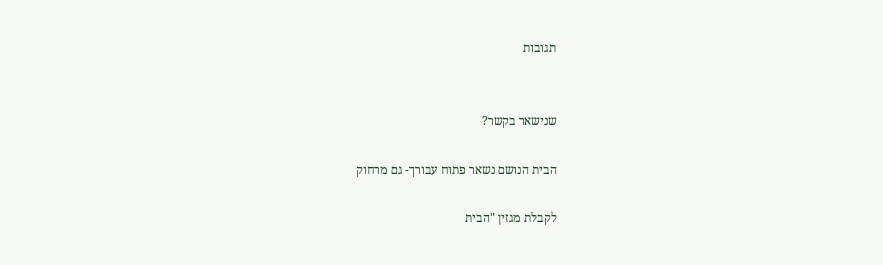תגובות


שנישאר בקשר?

הבית הנושם נשאר פתוח עבורך- גם מרחוק

לקבלת מגזין "הבית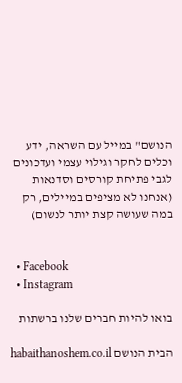הנושם" במייל עם השראה, ידע וכלים לחקר וגילוי עצמי ועדכונים לגבי פתיחת קורסים וסדנאות (אנחנו לא מציפים במיילים, רק במה שעושה קצת יותר לנשום)


  • Facebook
  • Instagram

בואו להיות חברים שלנו ברשתות

הבית הנושם habaithanoshem.co.il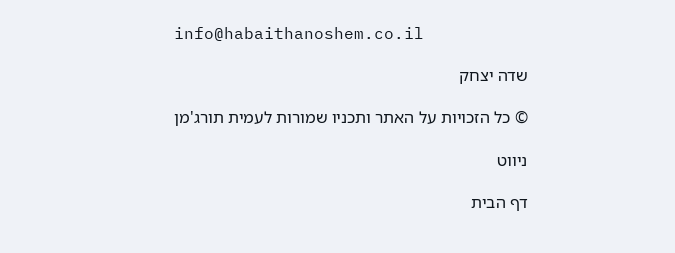info@habaithanoshem.co.il

שדה יצחק

© כל הזכויות על האתר ותכניו שמורות לעמית תורג'מן

ניווט

דף הבית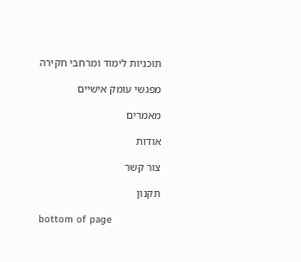תוכניות לימוד ומרחבי חקירה

מפגשי עומק אישיים

מאמרים

אודות

צור קשר

תקנון

bottom of page